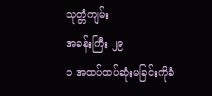သုတ္တံကျမ်း
အခန်းကြီး ၂၉
၁ အထပ်ထပ်ဆုံးမခြင်းကိုခံ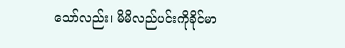သော်လည်း၊ မိမိလည်ပင်းကိုခိုင်မာ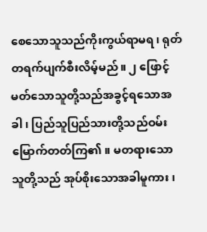စေသောသူသည်ကိုးကွယ်ရာမရ၊ ရုတ်တရက်ပျက်စီးလိမ့်မည်။ ၂ ဖြောင့်မတ်သောသူတို့သည်အခွင့်ရသောအခါ၊ ပြည်သူပြည်သားတို့သည်ဝမ်းမြောက်တတ်ကြ၏။ မတရားသောသူတို့သည် အုပ်စိုးသောအခါမူကား၊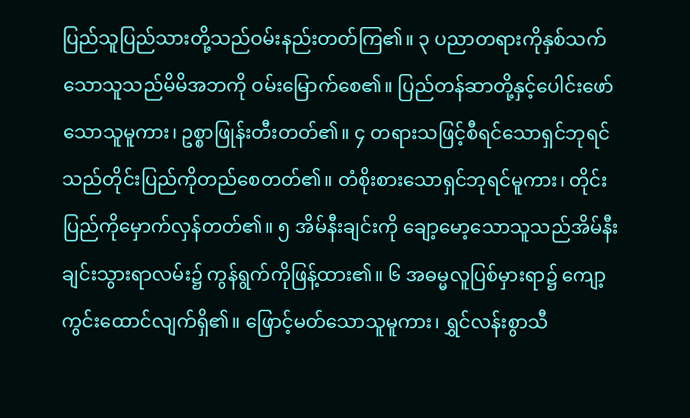ပြည်သူပြည်သားတို့သည်ဝမ်းနည်းတတ်ကြ၏။ ၃ ပညာတရားကိုနှစ်သက်သောသူသည်မိမိအဘကို ဝမ်းမြောက်စေ၏။ ပြည်တန်ဆာတို့နှင့်ပေါင်းဖော်သောသူမူကား၊ ဥစ္စာဖြုန်းတီးတတ်၏။ ၄ တရားသဖြင့်စီရင်သောရှင်ဘုရင်သည်တိုင်းပြည်ကိုတည်စေတတ်၏။ တံစိုးစားသောရှင်ဘုရင်မူကား၊ တိုင်းပြည်ကိုမှောက်လှန်တတ်၏။ ၅ အိမ်နီးချင်းကို ချော့မော့သောသူသည်အိမ်နီးချင်းသွားရာလမ်း၌ ကွန်ရွက်ကိုဖြန့်ထား၏။ ၆ အဓမ္မလူပြစ်မှားရာ၌ ကျော့ကွင်းထောင်လျက်ရှိ၏။ ဖြောင့်မတ်သောသူမူကား၊ ရွှင်လန်းစွာသီ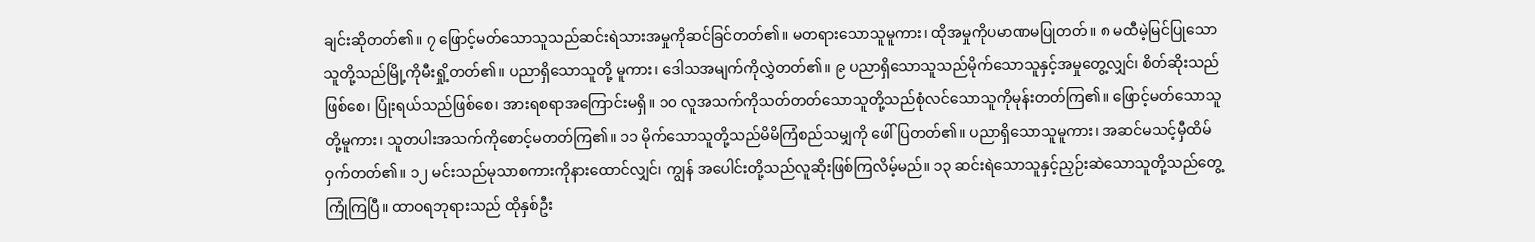ချင်းဆိုတတ်၏။ ၇ ဖြောင့်မတ်သောသူသည်ဆင်းရဲသားအမှုကိုဆင်ခြင်တတ်၏။ မတရားသောသူမူကား၊ ထိုအမှုကိုပမာဏမပြုတတ်။ ၈ မထီမဲ့မြင်ပြုသောသူတို့သည်မြို့ကိုမီးရှို့တတ်၏။ ပညာရှိသောသူတို့ မူကား၊ ဒေါသအမျက်ကိုလွှဲတတ်၏။ ၉ ပညာရှိသောသူသည်မိုက်သောသူနှင့်အမှုတွေ့လျှင်၊ စိတ်ဆိုးသည်ဖြစ်စေ၊ ပြုံးရယ်သည်ဖြစ်စေ၊ အားရစရာအကြောင်းမရှိ။ ၁၀ လူအသက်ကိုသတ်တတ်သောသူတို့သည်စုံလင်သောသူကိုမုန်းတတ်ကြ၏။ ဖြောင့်မတ်သောသူတို့မူကား၊ သူတပါးအသက်ကိုစောင့်မတတ်ကြ၏။ ၁၁ မိုက်သောသူတို့သည်မိမိကြံစည်သမျှကို ဖေါ်ပြတတ်၏။ ပညာရှိသောသူမူကား၊ အဆင်မသင့်မှီထိမ်ဝှက်တတ်၏။ ၁၂ မင်းသည်မုသာစကားကိုနားထောင်လျှင်၊ ကျွန် အပေါင်းတို့သည်လူဆိုးဖြစ်ကြလိမ့်မည်။ ၁၃ ဆင်းရဲသောသူနှင့်ညှဉ်းဆဲသောသူတို့သည်တွေ့ကြုံကြပြီ။ ထာဝရဘုရားသည် ထိုနှစ်ဦး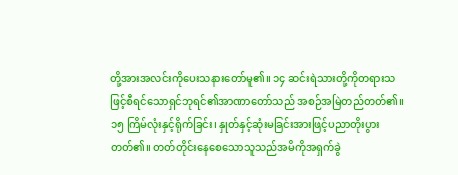တို့အားအလင်းကိုပေးသနားတော်မူ၏။ ၁၄ ဆင်းရဲသားတို့ကိုတရားသဖြင့်စီရင်သောရှင်ဘုရင်၏အာဏာတော်သည် အစဉ်အမြဲတည်တတ်၏။
၁၅ ကြိမ်လုံးနှင့်ရိုက်ခြင်း၊ နှုတ်နှင့်ဆုံးမခြင်းအားဖြင့်ပညာတိုးပွားတတ်၏။ တတ်တိုင်းနေစေသောသူသည်အမိကိုအရှက်ခွဲ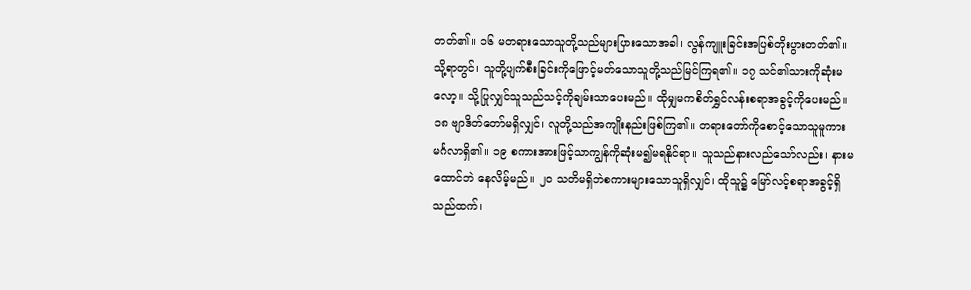တတ်၏။ ၁၆ မတရားသောသူတို့သည်များပြားသောအခါ၊ လွန်ကျူးခြင်းအပြစ်တိုးပွားတတ်၏။ သို့ရာတွင်၊ သူတို့ပျက်စီးခြင်းကိုဖြောင့်မတ်သောသူတို့သည်မြင်ကြရ၏။ ၁၇ သင်၏သားကိုဆုံးမလော့။ သို့ပြုလျှင်သူသည်သင့်ကိုချမ်းသာပေးမည်။ ထိုမျှမကစိတ်ရွှင်လန်းစရာအခွင့်ကိုပေးမည်။ ၁၈ ဗျာဒိတ်တော်မရှိလျှင်၊ လူတို့သည်အကျိုးနည်းဖြစ်ကြ၏။ တရားတော်ကိုစောင့်သောသူမူကားမင်္ဂလာရှိ၏။ ၁၉ စကားအားဖြင့်သာကျွန်ကိုဆုံးမ၍မရနိုင်ရာ။ သူသည်နားလည်သော်လည်း၊ နားမထောင်ဘဲ နေလိမ့်မည်။ ၂၀ သတိမရှိဘဲစကားများသောသူရှိလျှင်၊ ထိုသူ၌ မြော်လင့်စရာအခွင့်ရှိသည်ထက်၊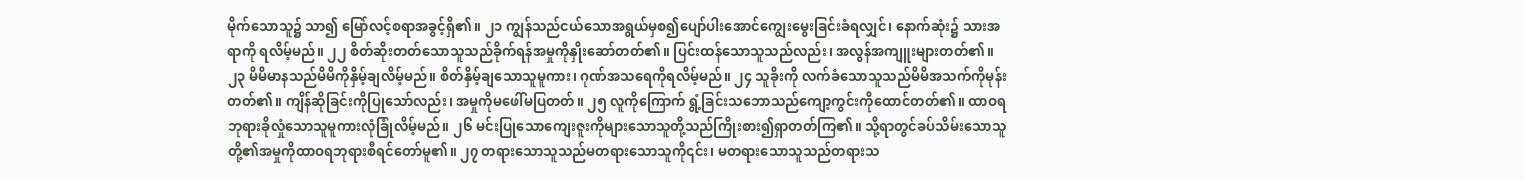မိုက်သောသူ၌ သာ၍ မြော်လင့်စရာအခွင့်ရှိ၏။ ၂၁ ကျွန်သည်ငယ်သောအရွယ်မှစ၍ပျော်ပါးအောင်ကျွေးမွေးခြင်းခံရလျှင်၊ နောက်ဆုံး၌ သားအရာကို ရလိမ့်မည်။ ၂၂ စိတ်ဆိုးတတ်သောသူသည်ခိုက်ရန်အမှုကိုနှိုးဆော်တတ်၏။ ပြင်းထန်သောသူသည်လည်း၊ အလွန်အကျူးများတတ်၏။ ၂၃ မိမိမာနသည်မိမိကိုနှိမ့်ချလိမ့်မည်။ စိတ်နှိမ့်ချသောသူမူကား၊ ဂုဏ်အသရေကိုရလိမ့်မည်။ ၂၄ သူခိုးကို လက်ခံသောသူသည်မိမိအသက်ကိုမုန်းတတ်၏။ ကျိန်ဆိုခြင်းကိုပြုသော်လည်း၊ အမှုကိုမဖေါ်မပြတတ်။ ၂၅ လူကိုကြောက် ရွံ့ခြင်းသဘောသည်ကျော့ကွင်းကိုထောင်တတ်၏။ ထာဝရဘုရားခိုလှုံသောသူမူကားလုံခြုံလိမ့်မည်။ ၂၆ မင်းပြုသောကျေးဇူးကိုများသောသူတို့သည်ကြိုးစား၍ရှာတတ်ကြ၏။ သို့ရာတွင်ခပ်သိမ်းသောသူတို့၏အမှုကိုထာဝရဘုရားစီရင်တော်မူ၏။ ၂၇ တရားသောသူသည်မတရားသောသူကို၎င်း၊ မတရားသောသူသည်တရားသ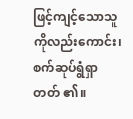ဖြင့်ကျင့်သောသူကိုလည်းကောင်း၊ စက်ဆုပ်ရွံရှာတတ် ၏။